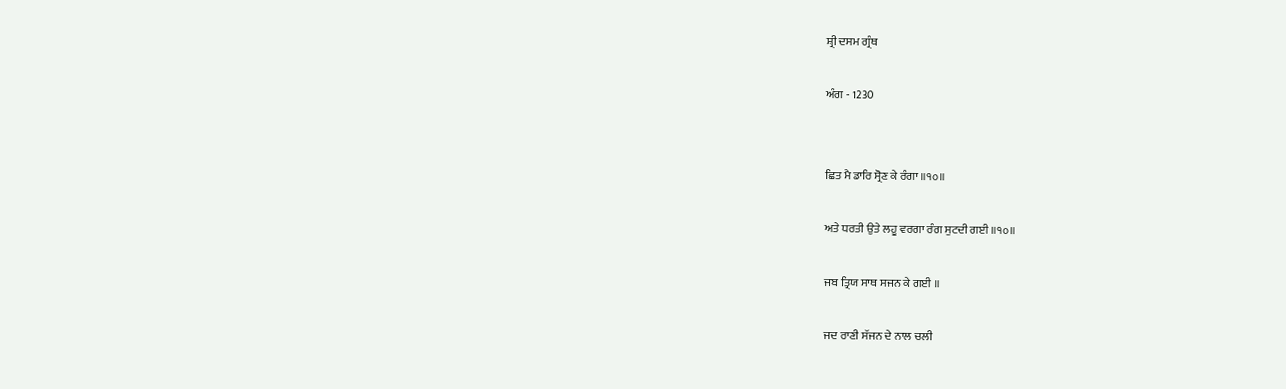ਸ਼੍ਰੀ ਦਸਮ ਗ੍ਰੰਥ

ਅੰਗ - 1230


ਛਿਤ ਮੈ ਡਾਰਿ ਸ੍ਰੋਣ ਕੇ ਰੰਗਾ ॥੧੦॥

ਅਤੇ ਧਰਤੀ ਉਤੇ ਲਹੂ ਵਰਗਾ ਰੰਗ ਸੁਟਦੀ ਗਈ ॥੧੦॥

ਜਬ ਤ੍ਰਿਯ ਸਾਥ ਸਜਨ ਕੇ ਗਈ ॥

ਜਦ ਰਾਣੀ ਸੱਜਨ ਦੇ ਨਾਲ ਚਲੀ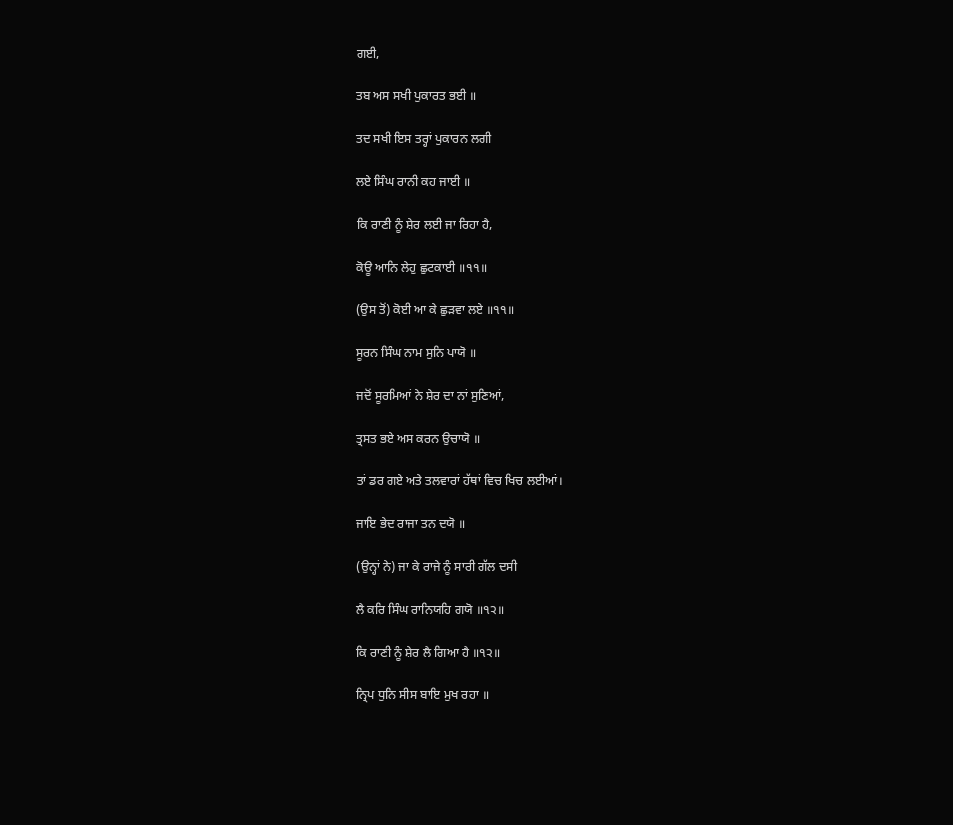ਗਈ,

ਤਬ ਅਸ ਸਖੀ ਪੁਕਾਰਤ ਭਈ ॥

ਤਦ ਸਖੀ ਇਸ ਤਰ੍ਹਾਂ ਪੁਕਾਰਨ ਲਗੀ

ਲਏ ਸਿੰਘ ਰਾਨੀ ਕਹ ਜਾਈ ॥

ਕਿ ਰਾਣੀ ਨੂੰ ਸ਼ੇਰ ਲਈ ਜਾ ਰਿਹਾ ਹੈ,

ਕੋਊ ਆਨਿ ਲੇਹੁ ਛੁਟਕਾਈ ॥੧੧॥

(ਉਸ ਤੋਂ) ਕੋਈ ਆ ਕੇ ਛੁੜਵਾ ਲਏ ॥੧੧॥

ਸੂਰਨ ਸਿੰਘ ਨਾਮ ਸੁਨਿ ਪਾਯੋ ॥

ਜਦੋਂ ਸੂਰਮਿਆਂ ਨੇ ਸ਼ੇਰ ਦਾ ਨਾਂ ਸੁਣਿਆਂ,

ਤ੍ਰਸਤ ਭਏ ਅਸ ਕਰਨ ਉਚਾਯੋ ॥

ਤਾਂ ਡਰ ਗਏ ਅਤੇ ਤਲਵਾਰਾਂ ਹੱਥਾਂ ਵਿਚ ਖਿਚ ਲਈਆਂ।

ਜਾਇ ਭੇਦ ਰਾਜਾ ਤਨ ਦਯੋ ॥

(ਉਨ੍ਹਾਂ ਨੇ) ਜਾ ਕੇ ਰਾਜੇ ਨੂੰ ਸਾਰੀ ਗੱਲ ਦਸੀ

ਲੈ ਕਰਿ ਸਿੰਘ ਰਾਨਿਯਹਿ ਗਯੋ ॥੧੨॥

ਕਿ ਰਾਣੀ ਨੂੰ ਸ਼ੇਰ ਲੈ ਗਿਆ ਹੈ ॥੧੨॥

ਨ੍ਰਿਪ ਧੁਨਿ ਸੀਸ ਬਾਇ ਮੁਖ ਰਹਾ ॥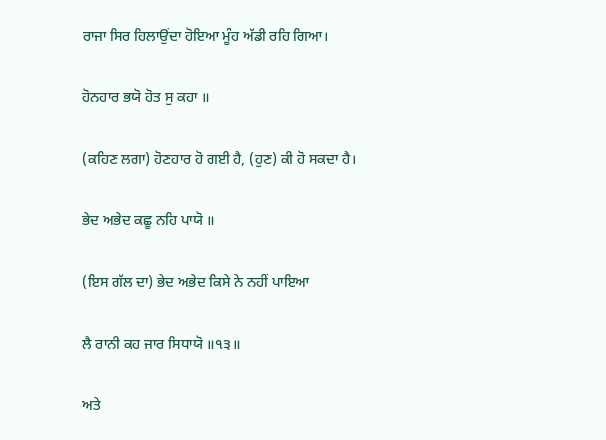ਰਾਜਾ ਸਿਰ ਹਿਲਾਉਂਦਾ ਹੋਇਆ ਮੂੰਹ ਅੱਡੀ ਰਹਿ ਗਿਆ।

ਹੋਨਹਾਰ ਭਯੋ ਹੋਤ ਸੁ ਕਹਾ ॥

(ਕਹਿਣ ਲਗਾ) ਹੋਣਹਾਰ ਹੋ ਗਈ ਹੈ, (ਹੁਣ) ਕੀ ਹੋ ਸਕਦਾ ਹੈ।

ਭੇਦ ਅਭੇਦ ਕਛੂ ਨਹਿ ਪਾਯੋ ॥

(ਇਸ ਗੱਲ ਦਾ) ਭੇਦ ਅਭੇਦ ਕਿਸੇ ਨੇ ਨਹੀਂ ਪਾਇਆ

ਲੈ ਰਾਨੀ ਕਹ ਜਾਰ ਸਿਧਾਯੋ ॥੧੩॥

ਅਤੇ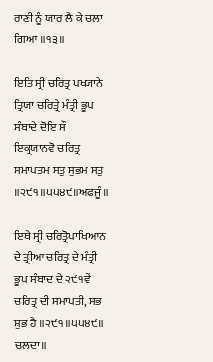ਰਾਣੀ ਨੂੰ ਯਾਰ ਲੈ ਕੇ ਚਲਾ ਗਿਆ ॥੧੩॥

ਇਤਿ ਸ੍ਰੀ ਚਰਿਤ੍ਰ ਪਖ੍ਯਾਨੇ ਤ੍ਰਿਯਾ ਚਰਿਤ੍ਰੇ ਮੰਤ੍ਰੀ ਭੂਪ ਸੰਬਾਦੇ ਦੋਇ ਸੌ ਇਕ੍ਰਯਾਨਵੋ ਚਰਿਤ੍ਰ ਸਮਾਪਤਮ ਸਤੁ ਸੁਭਮ ਸਤੁ ॥੨੯੧॥੫੫੪੯॥ਅਫਜੂੰ॥

ਇਥੇ ਸ੍ਰੀ ਚਰਿਤ੍ਰੋਪਾਖਿਆਨ ਦੇ ਤ੍ਰੀਆ ਚਰਿਤ੍ਰ ਦੇ ਮੰਤ੍ਰੀ ਭੂਪ ਸੰਬਾਦ ਦੇ ੨੯੧ਵੇਂ ਚਰਿਤ੍ਰ ਦੀ ਸਮਾਪਤੀ, ਸਭ ਸ਼ੁਭ ਹੈ ॥੨੯੧॥੫੫੪੯॥ ਚਲਦਾ॥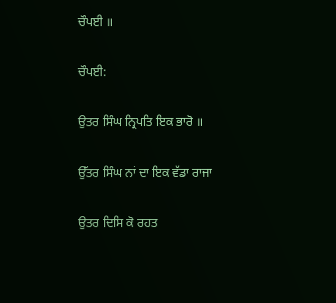ਚੌਪਈ ॥

ਚੌਪਈ:

ਉਤਰ ਸਿੰਘ ਨ੍ਰਿਪਤਿ ਇਕ ਭਾਰੋ ॥

ਉੱਤਰ ਸਿੰਘ ਨਾਂ ਦਾ ਇਕ ਵੱਡਾ ਰਾਜਾ

ਉਤਰ ਦਿਸਿ ਕੋ ਰਹਤ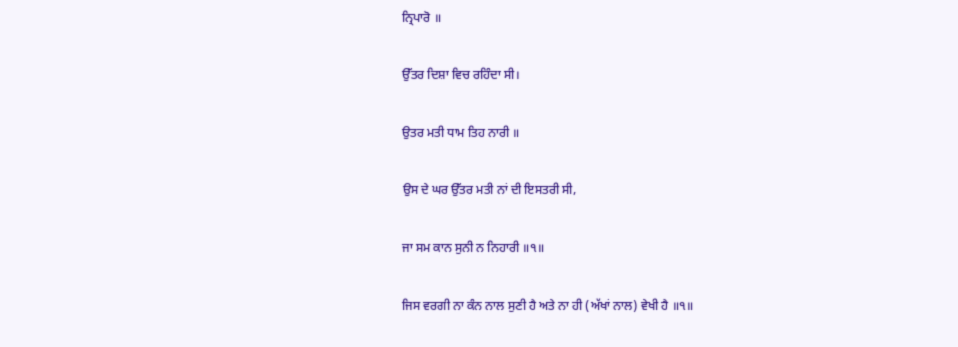ਨ੍ਰਿਪਾਰੋ ॥

ਉੱਤਰ ਦਿਸ਼ਾ ਵਿਚ ਰਹਿੰਦਾ ਸੀ।

ਉਤਰ ਮਤੀ ਧਾਮ ਤਿਹ ਨਾਰੀ ॥

ਉਸ ਦੇ ਘਰ ਉੱਤਰ ਮਤੀ ਨਾਂ ਦੀ ਇਸਤਰੀ ਸੀ,

ਜਾ ਸਮ ਕਾਨ ਸੁਨੀ ਨ ਨਿਹਾਰੀ ॥੧॥

ਜਿਸ ਵਰਗੀ ਨਾ ਕੰਨ ਨਾਲ ਸੁਣੀ ਹੈ ਅਤੇ ਨਾ ਹੀ (ਅੱਖਾਂ ਨਾਲ) ਵੇਖੀ ਹੈ ॥੧॥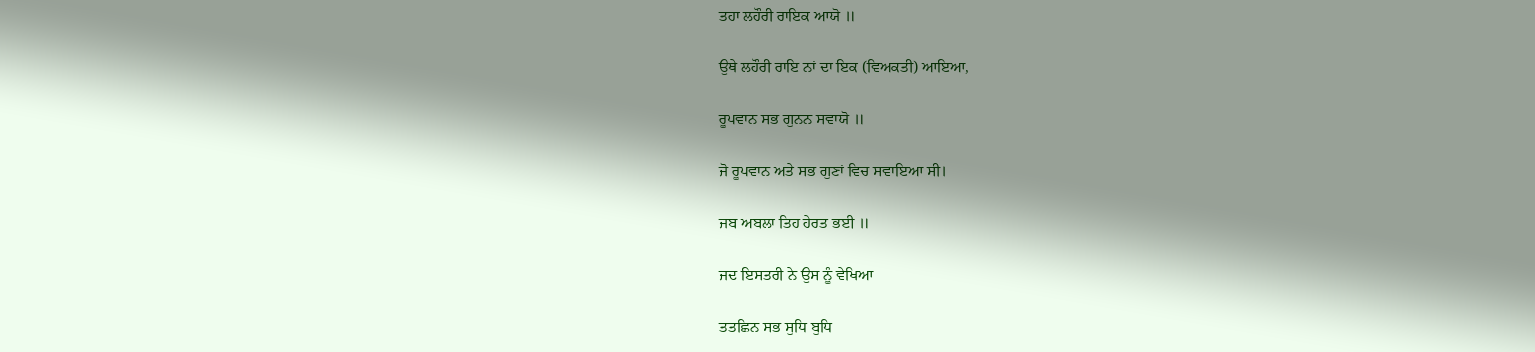ਤਹਾ ਲਹੌਰੀ ਰਾਇਕ ਆਯੋ ॥

ਉਥੇ ਲਹੌਰੀ ਰਾਇ ਨਾਂ ਦਾ ਇਕ (ਵਿਅਕਤੀ) ਆਇਆ,

ਰੂਪਵਾਨ ਸਭ ਗੁਨਨ ਸਵਾਯੋ ॥

ਜੋ ਰੂਪਵਾਨ ਅਤੇ ਸਭ ਗੁਣਾਂ ਵਿਚ ਸਵਾਇਆ ਸੀ।

ਜਬ ਅਬਲਾ ਤਿਹ ਹੇਰਤ ਭਈ ॥

ਜਦ ਇਸਤਰੀ ਨੇ ਉਸ ਨੂੰ ਵੇਖਿਆ

ਤਤਛਿਨ ਸਭ ਸੁਧਿ ਬੁਧਿ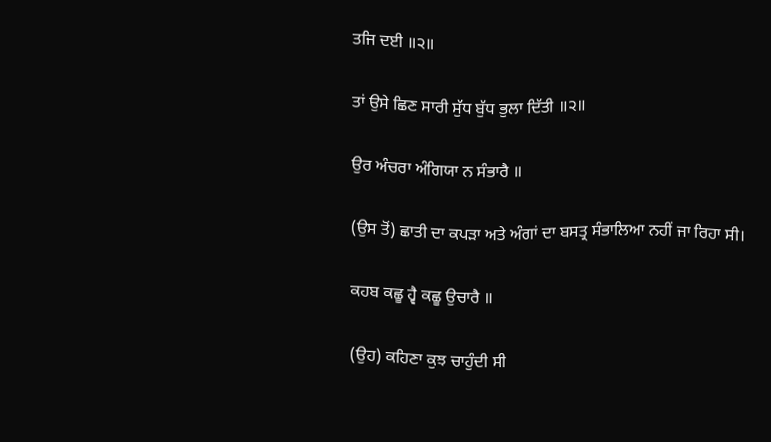ਤਜਿ ਦਈ ॥੨॥

ਤਾਂ ਉਸੇ ਛਿਣ ਸਾਰੀ ਸੁੱਧ ਬੁੱਧ ਭੁਲਾ ਦਿੱਤੀ ॥੨॥

ਉਰ ਅੰਚਰਾ ਅੰਗਿਯਾ ਨ ਸੰਭਾਰੈ ॥

(ਉਸ ਤੋਂ) ਛਾਤੀ ਦਾ ਕਪੜਾ ਅਤੇ ਅੰਗਾਂ ਦਾ ਬਸਤ੍ਰ ਸੰਭਾਲਿਆ ਨਹੀਂ ਜਾ ਰਿਹਾ ਸੀ।

ਕਹਬ ਕਛੂ ਹ੍ਵੈ ਕਛੂ ਉਚਾਰੈ ॥

(ਉਹ) ਕਹਿਣਾ ਕੁਝ ਚਾਹੁੰਦੀ ਸੀ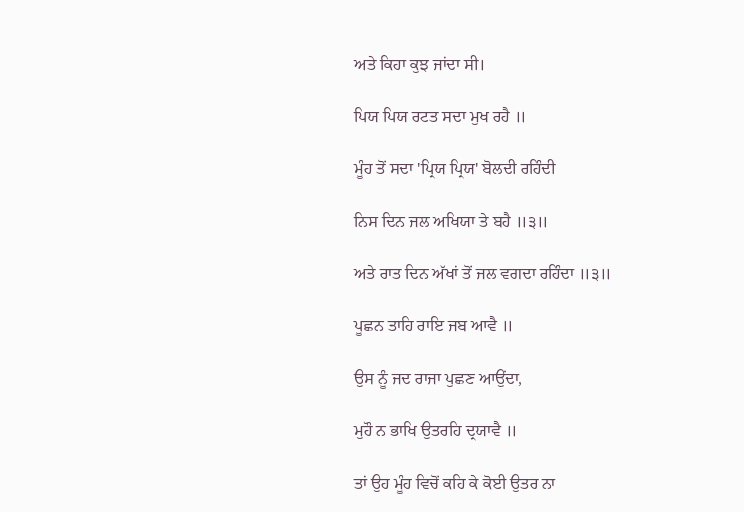ਅਤੇ ਕਿਹਾ ਕੁਝ ਜਾਂਦਾ ਸੀ।

ਪਿਯ ਪਿਯ ਰਟਤ ਸਦਾ ਮੁਖ ਰਹੈ ॥

ਮੂੰਹ ਤੋਂ ਸਦਾ 'ਪ੍ਰਿਯ ਪ੍ਰਿਯ' ਬੋਲਦੀ ਰਹਿੰਦੀ

ਨਿਸ ਦਿਨ ਜਲ ਅਖਿਯਾ ਤੇ ਬਹੈ ॥੩॥

ਅਤੇ ਰਾਤ ਦਿਨ ਅੱਖਾਂ ਤੋਂ ਜਲ ਵਗਦਾ ਰਹਿੰਦਾ ॥੩॥

ਪੂਛਨ ਤਾਹਿ ਰਾਇ ਜਬ ਆਵੈ ॥

ਉਸ ਨੂੰ ਜਦ ਰਾਜਾ ਪੁਛਣ ਆਉਂਦਾ,

ਮੁਹੌ ਨ ਭਾਖਿ ਉਤਰਹਿ ਦ੍ਰਯਾਵੈ ॥

ਤਾਂ ਉਹ ਮੂੰਹ ਵਿਚੋਂ ਕਹਿ ਕੇ ਕੋਈ ਉਤਰ ਨਾ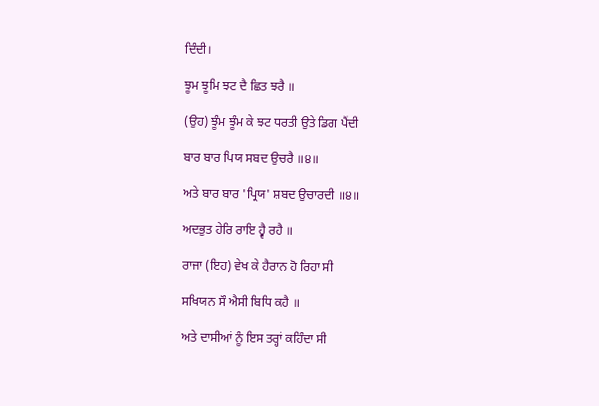ਦਿੰਦੀ।

ਝੂਮ ਝੂਮਿ ਝਟ ਦੈ ਛਿਤ ਝਰੈ ॥

(ਉਹ) ਝੂੰਮ ਝੂੰਮ ਕੇ ਝਟ ਧਰਤੀ ਉਤੇ ਡਿਗ ਪੈਂਦੀ

ਬਾਰ ਬਾਰ ਪਿਯ ਸਬਦ ਉਚਰੈ ॥੪॥

ਅਤੇ ਬਾਰ ਬਾਰ 'ਪ੍ਰਿਯ' ਸ਼ਬਦ ਉਚਾਰਦੀ ॥੪॥

ਅਦਭੁਤ ਹੇਰਿ ਰਾਇ ਹ੍ਵੈ ਰਹੈ ॥

ਰਾਜਾ (ਇਹ) ਵੇਖ ਕੇ ਹੈਰਾਨ ਹੋ ਰਿਹਾ ਸੀ

ਸਖਿਯਨ ਸੌ ਐਸੀ ਬਿਧਿ ਕਹੈ ॥

ਅਤੇ ਦਾਸੀਆਂ ਨੂੰ ਇਸ ਤਰ੍ਹਾਂ ਕਹਿੰਦਾ ਸੀ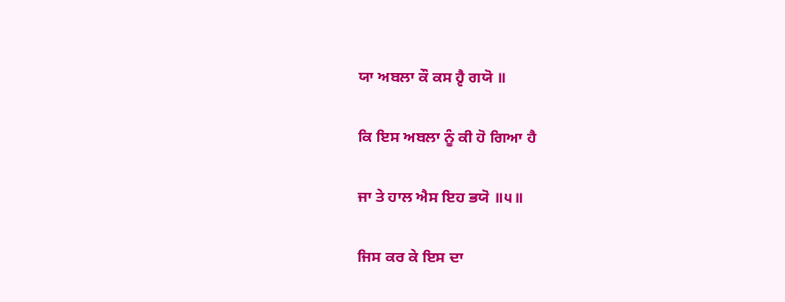ਯਾ ਅਬਲਾ ਕੌ ਕਸ ਹ੍ਵੈ ਗਯੋ ॥

ਕਿ ਇਸ ਅਬਲਾ ਨੂੰ ਕੀ ਹੋ ਗਿਆ ਹੈ

ਜਾ ਤੇ ਹਾਲ ਐਸ ਇਹ ਭਯੋ ॥੫॥

ਜਿਸ ਕਰ ਕੇ ਇਸ ਦਾ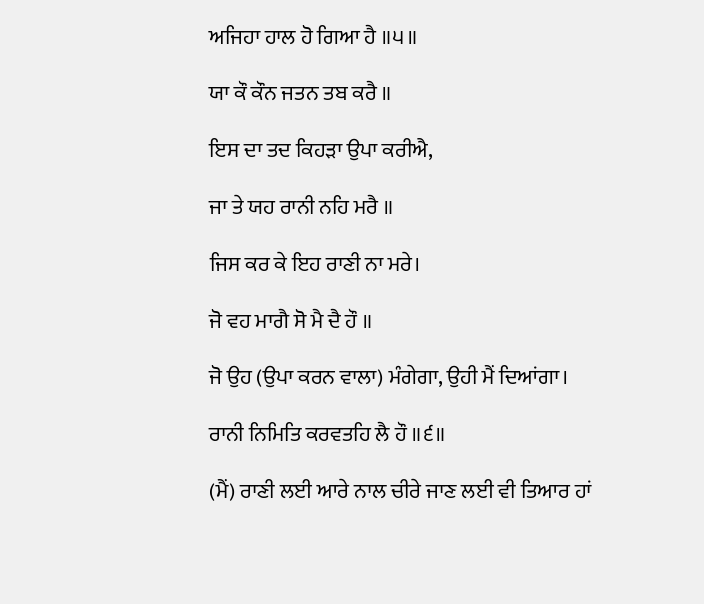ਅਜਿਹਾ ਹਾਲ ਹੋ ਗਿਆ ਹੈ ॥੫॥

ਯਾ ਕੌ ਕੌਨ ਜਤਨ ਤਬ ਕਰੈ ॥

ਇਸ ਦਾ ਤਦ ਕਿਹੜਾ ਉਪਾ ਕਰੀਐ,

ਜਾ ਤੇ ਯਹ ਰਾਨੀ ਨਹਿ ਮਰੈ ॥

ਜਿਸ ਕਰ ਕੇ ਇਹ ਰਾਣੀ ਨਾ ਮਰੇ।

ਜੋ ਵਹ ਮਾਗੈ ਸੋ ਮੈ ਦੈ ਹੌ ॥

ਜੋ ਉਹ (ਉਪਾ ਕਰਨ ਵਾਲਾ) ਮੰਗੇਗਾ, ਉਹੀ ਮੈਂ ਦਿਆਂਗਾ।

ਰਾਨੀ ਨਿਮਿਤਿ ਕਰਵਤਹਿ ਲੈ ਹੌ ॥੬॥

(ਮੈਂ) ਰਾਣੀ ਲਈ ਆਰੇ ਨਾਲ ਚੀਰੇ ਜਾਣ ਲਈ ਵੀ ਤਿਆਰ ਹਾਂ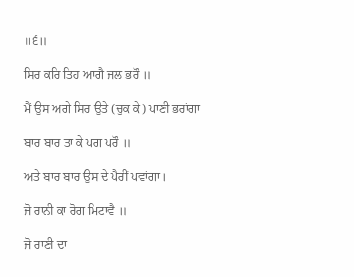॥੬॥

ਸਿਰ ਕਰਿ ਤਿਹ ਆਗੈ ਜਲ ਭਰੌ ॥

ਮੈਂ ਉਸ ਅਗੇ ਸਿਰ ਉਤੇ (ਚੁਕ ਕੇ) ਪਾਣੀ ਭਰਾਂਗਾ

ਬਾਰ ਬਾਰ ਤਾ ਕੇ ਪਗ ਪਰੌ ॥

ਅਤੇ ਬਾਰ ਬਾਰ ਉਸ ਦੇ ਪੈਰੀਂ ਪਵਾਂਗਾ।

ਜੋ ਰਾਨੀ ਕਾ ਰੋਗ ਮਿਟਾਵੈ ॥

ਜੋ ਰਾਣੀ ਦਾ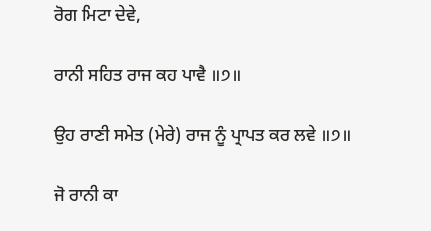ਰੋਗ ਮਿਟਾ ਦੇਵੇ,

ਰਾਨੀ ਸਹਿਤ ਰਾਜ ਕਹ ਪਾਵੈ ॥੭॥

ਉਹ ਰਾਣੀ ਸਮੇਤ (ਮੇਰੇ) ਰਾਜ ਨੂੰ ਪ੍ਰਾਪਤ ਕਰ ਲਵੇ ॥੭॥

ਜੋ ਰਾਨੀ ਕਾ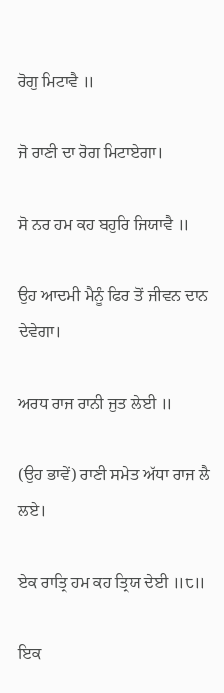ਰੋਗੁ ਮਿਟਾਵੈ ॥

ਜੋ ਰਾਣੀ ਦਾ ਰੋਗ ਮਿਟਾਏਗਾ।

ਸੋ ਨਰ ਹਮ ਕਹ ਬਹੁਰਿ ਜਿਯਾਵੈ ॥

ਉਹ ਆਦਮੀ ਮੈਨੂੰ ਫਿਰ ਤੋਂ ਜੀਵਨ ਦਾਨ ਦੇਵੇਗਾ।

ਅਰਧ ਰਾਜ ਰਾਨੀ ਜੁਤ ਲੇਈ ॥

(ਉਹ ਭਾਵੇਂ) ਰਾਣੀ ਸਮੇਤ ਅੱਧਾ ਰਾਜ ਲੈ ਲਏ।

ਏਕ ਰਾਤ੍ਰਿ ਹਮ ਕਹ ਤ੍ਰਿਯ ਦੇਈ ॥੮॥

ਇਕ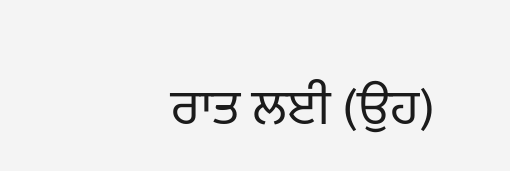ਰਾਤ ਲਈ (ਉਹ)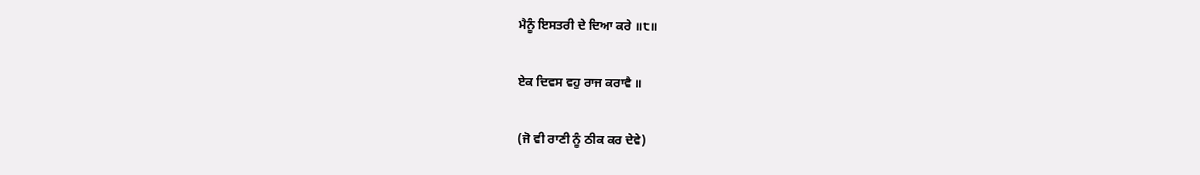ਮੈਨੂੰ ਇਸਤਰੀ ਦੇ ਦਿਆ ਕਰੇ ॥੮॥

ਏਕ ਦਿਵਸ ਵਹੁ ਰਾਜ ਕਰਾਵੈ ॥

(ਜੋ ਵੀ ਰਾਣੀ ਨੂੰ ਠੀਕ ਕਰ ਦੇਵੇ)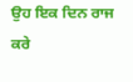ਉਹ ਇਕ ਦਿਨ ਰਾਜ ਕਰੇ